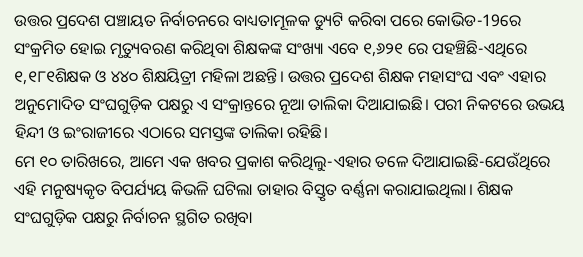ଉତ୍ତର ପ୍ରଦେଶ ପଞ୍ଚାୟତ ନିର୍ବାଚନରେ ବାଧ୍ୟତାମୂଳକ ଡ୍ୟୁଟି କରିବା ପରେ କୋଭିଡ-19ରେ ସଂକ୍ରମିତ ହୋଇ ମୃତ୍ୟୁବରଣ କରିଥିବା ଶିକ୍ଷକଙ୍କ ସଂଖ୍ୟା ଏବେ ୧,୬୨୧ ରେ ପହଞ୍ଚିଛି-ଏଥିରେ ୧,୧୮୧ଶିକ୍ଷକ ଓ ୪୪୦ ଶିକ୍ଷୟିତ୍ରୀ ମହିଳା ଅଛନ୍ତି। ଉତ୍ତର ପ୍ରଦେଶ ଶିକ୍ଷକ ମହାସଂଘ ଏବଂ ଏହାର ଅନୁମୋଦିତ ସଂଘଗୁଡ଼ିକ ପକ୍ଷରୁ ଏ ସଂକ୍ରାନ୍ତରେ ନୂଆ ତାଲିକା ଦିଆଯାଇଛି। ପରୀ ନିକଟରେ ଉଭୟ ହିନ୍ଦୀ ଓ ଇଂରାଜୀରେ ଏଠାରେ ସମସ୍ତଙ୍କ ତାଲିକା ରହିଛି।
ମେ ୧୦ ତାରିଖରେ, ଆମେ ଏକ ଖବର ପ୍ରକାଶ କରିଥିଲୁ-ଏହାର ତଳେ ଦିଆଯାଇଛି-ଯେଉଁଥିରେ ଏହି ମନୁଷ୍ୟକୃତ ବିପର୍ଯ୍ୟୟ କିଭଳି ଘଟିଲା ତାହାର ବିସ୍ତୃତ ବର୍ଣ୍ଣନା କରାଯାଇଥିଲା। ଶିକ୍ଷକ ସଂଘଗୁଡ଼ିକ ପକ୍ଷରୁ ନିର୍ବାଚନ ସ୍ଥଗିତ ରଖିବା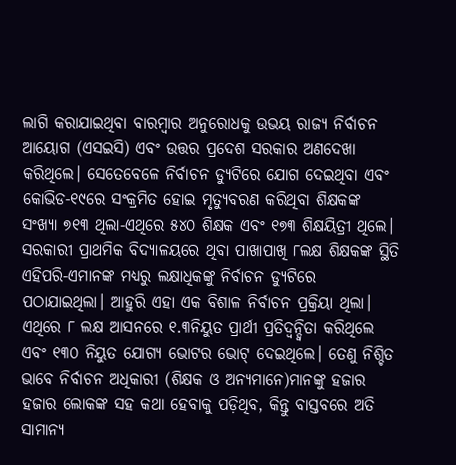ଲାଗି କରାଯାଇଥିବା ବାରମ୍ବାର ଅନୁରୋଧକୁ ଉଭୟ ରାଜ୍ୟ ନିର୍ବାଚନ ଆୟୋଗ (ଏସଇସି) ଏବଂ ଉତ୍ତର ପ୍ରଦେଶ ସରକାର ଅଣଦେଖା କରିଥିଲେ। ସେତେବେଳେ ନିର୍ବାଚନ ଡ୍ୟୁଟିରେ ଯୋଗ ଦେଇଥିବା ଏବଂ କୋଭିଡ-୧୯ରେ ସଂକ୍ରମିତ ହୋଇ ମୃତ୍ୟୁବରଣ କରିଥିବା ଶିକ୍ଷକଙ୍କ ସଂଖ୍ୟା ୭୧୩ ଥିଲା-ଏଥିରେ ୫୪୦ ଶିକ୍ଷକ ଏବଂ ୧୭୩ ଶିକ୍ଷୟିତ୍ରୀ ଥିଲେ।
ସରକାରୀ ପ୍ରାଥମିକ ବିଦ୍ୟାଳୟରେ ଥିବା ପାଖାପାଖି ୮ଲକ୍ଷ ଶିକ୍ଷକଙ୍କ ସ୍ଥିତି ଏହିପରି-ଏମାନଙ୍କ ମଧ୍ୟରୁ ଲକ୍ଷାଧିକଙ୍କୁ ନିର୍ବାଚନ ଡ୍ୟୁଟିରେ ପଠାଯାଇଥିଲା। ଆହୁରି ଏହା ଏକ ବିଶାଳ ନିର୍ବାଚନ ପ୍ରକ୍ରିୟା ଥିଲା। ଏଥିରେ ୮ ଲକ୍ଷ ଆସନରେ ୧.୩ନିୟୁତ ପ୍ରାର୍ଥୀ ପ୍ରତିଦ୍ୱନ୍ଦ୍ୱିତା କରିଥିଲେ ଏବଂ ୧୩୦ ନିୟୁତ ଯୋଗ୍ୟ ଭୋଟର ଭୋଟ୍ ଦେଇଥିଲେ। ତେଣୁ ନିଶ୍ଚିତ ଭାବେ ନିର୍ବାଚନ ଅଧିକାରୀ (ଶିକ୍ଷକ ଓ ଅନ୍ୟମାନେ)ମାନଙ୍କୁ ହଜାର ହଜାର ଲୋକଙ୍କ ସହ କଥା ହେବାକୁ ପଡ଼ିଥିବ, କିନ୍ତୁ ବାସ୍ତବରେ ଅତି ସାମାନ୍ୟ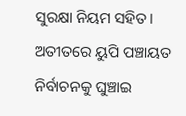ସୁରକ୍ଷା ନିୟମ ସହିତ।
ଅତୀତରେ ୟୁପି ପଞ୍ଚାୟତ ନିର୍ବାଚନକୁ ଘୁଞ୍ଚାଇ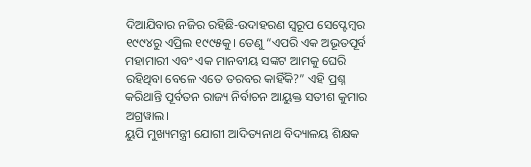ଦିଆଯିବାର ନଜିର ରହିଛି-ଉଦାହରଣ ସ୍ୱରୂପ ସେପ୍ଟେମ୍ବର ୧୯୯୪ରୁ ଏପ୍ରିଲ ୧୯୯୫କୁ। ତେଣୁ “ଏପରି ଏକ ଅଭୂତପୂର୍ବ ମହାମାରୀ ଏବଂ ଏକ ମାନବୀୟ ସଙ୍କଟ ଆମକୁ ଘେରି ରହିଥିବା ବେଳେ ଏତେ ତରବର କାହିଁକି?” ଏହି ପ୍ରଶ୍ନ କରିଥାନ୍ତି ପୂର୍ବତନ ରାଜ୍ୟ ନିର୍ବାଚନ ଆୟୁକ୍ତ ସତୀଶ କୁମାର ଅଗ୍ରୱାଲ।
ୟୁପି ମୁଖ୍ୟମନ୍ତ୍ରୀ ଯୋଗୀ ଆଦିତ୍ୟନାଥ ବିଦ୍ୟାଳୟ ଶିକ୍ଷକ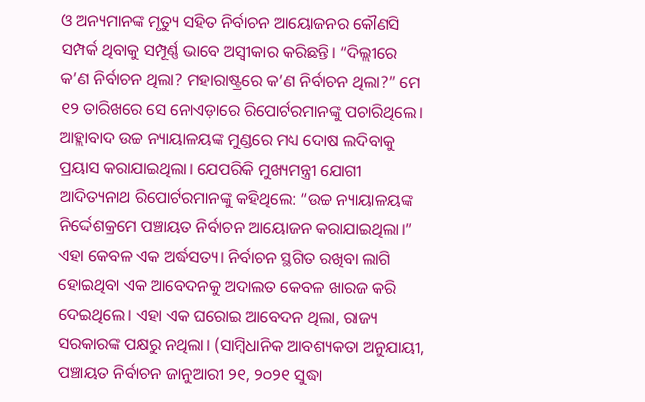ଓ ଅନ୍ୟମାନଙ୍କ ମୃତ୍ୟୁ ସହିତ ନିର୍ବାଚନ ଆୟୋଜନର କୌଣସି ସମ୍ପର୍କ ଥିବାକୁ ସମ୍ପୂର୍ଣ୍ଣ ଭାବେ ଅସ୍ୱୀକାର କରିଛନ୍ତି। “ଦିଲ୍ଲୀରେ କ’ଣ ନିର୍ବାଚନ ଥିଲା? ମହାରାଷ୍ଟ୍ରରେ କ’ଣ ନିର୍ବାଚନ ଥିଲା?” ମେ ୧୨ ତାରିଖରେ ସେ ନୋଏଡ଼ାରେ ରିପୋର୍ଟରମାନଙ୍କୁ ପଚାରିଥିଲେ। ଆହ୍ଲାବାଦ ଉଚ୍ଚ ନ୍ୟାୟାଳୟଙ୍କ ମୁଣ୍ଡରେ ମଧ୍ୟ ଦୋଷ ଲଦିବାକୁ ପ୍ରୟାସ କରାଯାଇଥିଲା। ଯେପରିକି ମୁଖ୍ୟମନ୍ତ୍ରୀ ଯୋଗୀ ଆଦିତ୍ୟନାଥ ରିପୋର୍ଟରମାନଙ୍କୁ କହିଥିଲେ: “ଉଚ୍ଚ ନ୍ୟାୟାଳୟଙ୍କ ନିର୍ଦ୍ଦେଶକ୍ରମେ ପଞ୍ଚାୟତ ନିର୍ବାଚନ ଆୟୋଜନ କରାଯାଇଥିଲା।”
ଏହା କେବଳ ଏକ ଅର୍ଦ୍ଧସତ୍ୟ। ନିର୍ବାଚନ ସ୍ଥଗିତ ରଖିବା ଲାଗି ହୋଇଥିବା ଏକ ଆବେଦନକୁ ଅଦାଲତ କେବଳ ଖାରଜ କରି ଦେଇଥିଲେ। ଏହା ଏକ ଘରୋଇ ଆବେଦନ ଥିଲା, ରାଜ୍ୟ ସରକାରଙ୍କ ପକ୍ଷରୁ ନଥିଲା। (ସାମ୍ବିଧାନିକ ଆବଶ୍ୟକତା ଅନୁଯାୟୀ, ପଞ୍ଚାୟତ ନିର୍ବାଚନ ଜାନୁଆରୀ ୨୧, ୨୦୨୧ ସୁଦ୍ଧା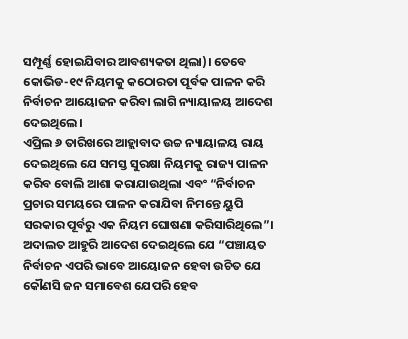ସମ୍ପୂର୍ଣ୍ଣ ହୋଇଯିବାର ଆବଶ୍ୟକତା ଥିଲା)। ତେବେ କୋଭିଡ-୧୯ ନିୟମକୁ କଠୋରତା ପୂର୍ବକ ପାଳନ କରି ନିର୍ବାଚନ ଆୟୋଜନ କରିବା ଲାଗି ନ୍ୟାୟାଳୟ ଆଦେଶ ଦେଇଥିଲେ।
ଏପ୍ରିଲ ୬ ତାରିଖରେ ଆହ୍ଲାବାଦ ଉଚ୍ଚ ନ୍ୟାୟାଳୟ ରାୟ ଦେଇଥିଲେ ଯେ ସମସ୍ତ ସୁରକ୍ଷା ନିୟମକୁ ରାଜ୍ୟ ପାଳନ କରିବ ବୋଲି ଆଶା କରାଯାଉଥିଲା ଏବଂ “ନିର୍ବାଚନ ପ୍ରଚାର ସମୟରେ ପାଳନ କରାଯିବା ନିମନ୍ତେ ୟୁପି ସରକାର ପୂର୍ବରୁ ଏକ ନିୟମ ଘୋଷଣା କରିସାରିଥିଲେ”। ଅଦାଲତ ଆହୁରି ଆଦେଶ ଦେଇଥିଲେ ଯେ “ପଞ୍ଚାୟତ ନିର୍ବାଚନ ଏପରି ଭାବେ ଆୟୋଜନ ହେବା ଉଚିତ ଯେ କୌଣସି ଜନ ସମାବେଶ ଯେପରି ହେବ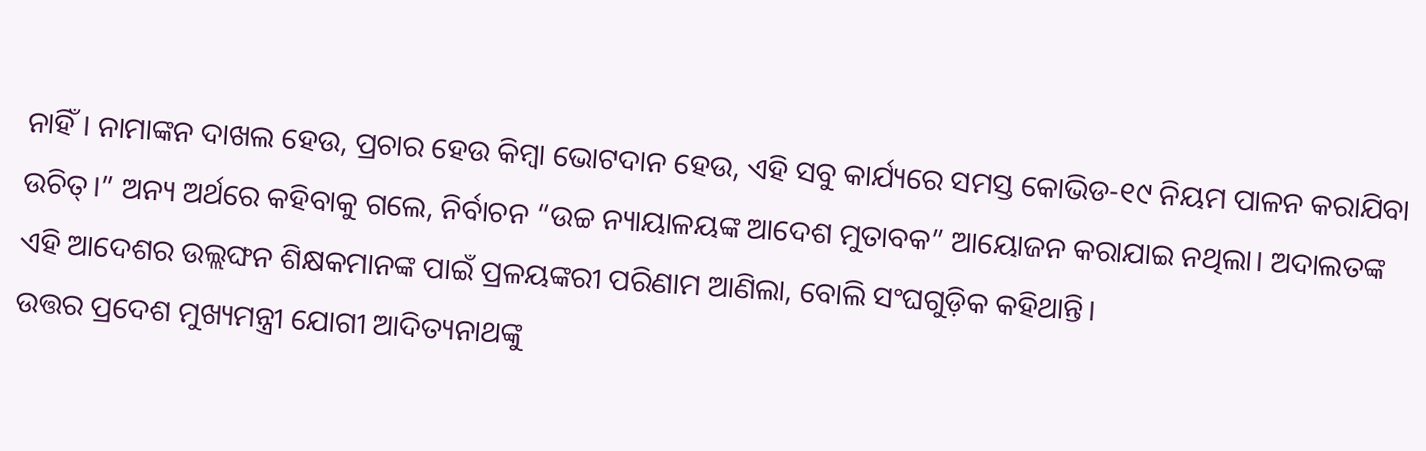ନାହିଁ। ନାମାଙ୍କନ ଦାଖଲ ହେଉ, ପ୍ରଚାର ହେଉ କିମ୍ବା ଭୋଟଦାନ ହେଉ, ଏହି ସବୁ କାର୍ଯ୍ୟରେ ସମସ୍ତ କୋଭିଡ-୧୯ ନିୟମ ପାଳନ କରାଯିବା ଉଚିତ୍।” ଅନ୍ୟ ଅର୍ଥରେ କହିବାକୁ ଗଲେ, ନିର୍ବାଚନ “ଉଚ୍ଚ ନ୍ୟାୟାଳୟଙ୍କ ଆଦେଶ ମୁତାବକ” ଆୟୋଜନ କରାଯାଇ ନଥିଲା। ଅଦାଲତଙ୍କ ଏହି ଆଦେଶର ଉଲ୍ଲଙ୍ଘନ ଶିକ୍ଷକମାନଙ୍କ ପାଇଁ ପ୍ରଳୟଙ୍କରୀ ପରିଣାମ ଆଣିଲା, ବୋଲି ସଂଘଗୁଡ଼ିକ କହିଥାନ୍ତି।
ଉତ୍ତର ପ୍ରଦେଶ ମୁଖ୍ୟମନ୍ତ୍ରୀ ଯୋଗୀ ଆଦିତ୍ୟନାଥଙ୍କୁ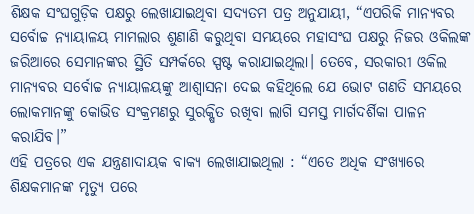ଶିକ୍ଷକ ସଂଘଗୁଡ଼ିକ ପକ୍ଷରୁ ଲେଖାଯାଇଥିବା ସଦ୍ୟତମ ପତ୍ର ଅନୁଯାୟୀ, “ଏପରିକି ମାନ୍ୟବର ସର୍ବୋଚ୍ଚ ନ୍ୟାୟାଳୟ ମାମଲାର ଶୁଣାଣି କରୁଥିବା ସମୟରେ ମହାସଂଘ ପକ୍ଷରୁ ନିଜର ଓକିଲଙ୍କ ଜରିଆରେ ସେମାନଙ୍କର ସ୍ଥିତି ସମ୍ପର୍କରେ ସ୍ପଷ୍ଟ କରାଯାଇଥିଲା। ତେବେ, ସରକାରୀ ଓକିଲ ମାନ୍ୟବର ସର୍ବୋଚ୍ଚ ନ୍ୟାୟାଳୟଙ୍କୁ ଆଶ୍ଵାସନା ଦେଇ କହିଥିଲେ ଯେ ଭୋଟ ଗଣତି ସମୟରେ ଲୋକମାନଙ୍କୁ କୋଭିଡ ସଂକ୍ରମଣରୁ ସୁରକ୍ଷିତ ରଖିବା ଲାଗି ସମସ୍ତ ମାର୍ଗଦର୍ଶିକା ପାଳନ କରାଯିବ।”
ଏହି ପତ୍ରରେ ଏକ ଯନ୍ତ୍ରଣାଦାୟକ ବାକ୍ୟ ଲେଖାଯାଇଥିଲା : “ଏତେ ଅଧିକ ସଂଖ୍ୟାରେ ଶିକ୍ଷକମାନଙ୍କ ମୃତ୍ୟୁ ପରେ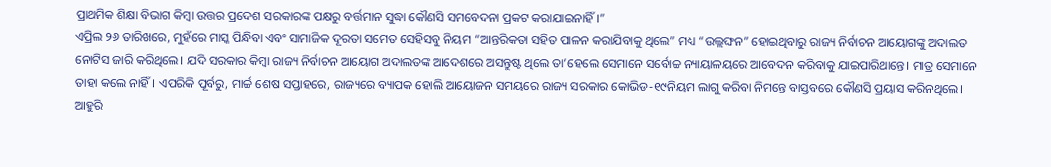ପ୍ରାଥମିକ ଶିକ୍ଷା ବିଭାଗ କିମ୍ବା ଉତ୍ତର ପ୍ରଦେଶ ସରକାରଙ୍କ ପକ୍ଷରୁ ବର୍ତ୍ତମାନ ସୁଦ୍ଧା କୌଣସି ସମବେଦନା ପ୍ରକଟ କରାଯାଇନାହିଁ।”
ଏପ୍ରିଲ ୨୬ ତାରିଖରେ, ମୁହଁରେ ମାସ୍କ ପିନ୍ଧିବା ଏବଂ ସାମାଜିକ ଦୂରତା ସମେତ ସେହିସବୁ ନିୟମ “ଆନ୍ତରିକତା ସହିତ ପାଳନ କରାଯିବାକୁ ଥିଲେ” ମଧ୍ୟ “ଉଲ୍ଲଙ୍ଘନ” ହୋଇଥିବାରୁ ରାଜ୍ୟ ନିର୍ବାଚନ ଆୟୋଗଙ୍କୁ ଅଦାଲତ ନୋଟିସ ଜାରି କରିଥିଲେ। ଯଦି ସରକାର କିମ୍ବା ରାଜ୍ୟ ନିର୍ବାଚନ ଆୟୋଗ ଅଦାଲତଙ୍କ ଆଦେଶରେ ଅସନ୍ତୁଷ୍ଟ ଥିଲେ ତା’ହେଲେ ସେମାନେ ସର୍ବୋଚ୍ଚ ନ୍ୟାୟାଳୟରେ ଆବେଦନ କରିବାକୁ ଯାଇପାରିଥାନ୍ତେ। ମାତ୍ର ସେମାନେ ତାହା କଲେ ନାହିଁ। ଏପରିକି ପୂର୍ବରୁ, ମାର୍ଚ୍ଚ ଶେଷ ସପ୍ତାହରେ, ରାଜ୍ୟରେ ବ୍ୟାପକ ହୋଲି ଆୟୋଜନ ସମୟରେ ରାଜ୍ୟ ସରକାର କୋଭିଡ-୧୯ନିୟମ ଲାଗୁ କରିବା ନିମନ୍ତେ ବାସ୍ତବରେ କୌଣସି ପ୍ରୟାସ କରିନଥିଲେ।
ଆହୁରି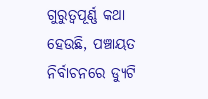ଗୁରୁତ୍ୱପୂର୍ଣ୍ଣ କଥା ହେଉଛି, ପଞ୍ଚାୟତ ନିର୍ବାଚନରେ ଡ୍ୟୁଟି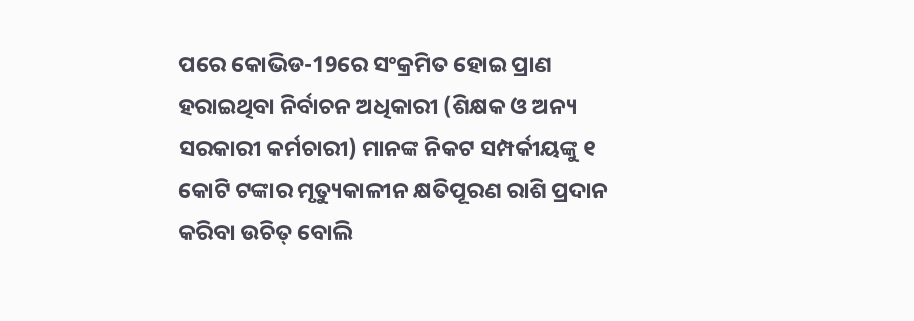ପରେ କୋଭିଡ-19ରେ ସଂକ୍ରମିତ ହୋଇ ପ୍ରାଣ ହରାଇଥିବା ନିର୍ବାଚନ ଅଧିକାରୀ (ଶିକ୍ଷକ ଓ ଅନ୍ୟ ସରକାରୀ କର୍ମଚାରୀ) ମାନଙ୍କ ନିକଟ ସମ୍ପର୍କୀୟଙ୍କୁ ୧ କୋଟି ଟଙ୍କାର ମୃତ୍ୟୁକାଳୀନ କ୍ଷତିପୂରଣ ରାଶି ପ୍ରଦାନ କରିବା ଉଚିତ୍ ବୋଲି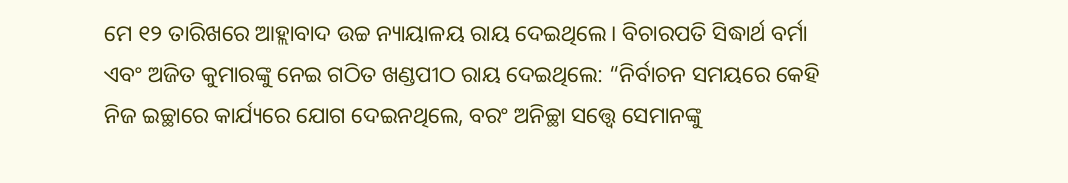ମେ ୧୨ ତାରିଖରେ ଆହ୍ଲାବାଦ ଉଚ୍ଚ ନ୍ୟାୟାଳୟ ରାୟ ଦେଇଥିଲେ। ବିଚାରପତି ସିଦ୍ଧାର୍ଥ ବର୍ମା ଏବଂ ଅଜିତ କୁମାରଙ୍କୁ ନେଇ ଗଠିତ ଖଣ୍ଡପୀଠ ରାୟ ଦେଇଥିଲେ: “ନିର୍ବାଚନ ସମୟରେ କେହି ନିଜ ଇଚ୍ଛାରେ କାର୍ଯ୍ୟରେ ଯୋଗ ଦେଇନଥିଲେ, ବରଂ ଅନିଚ୍ଛା ସତ୍ତ୍ୱେ ସେମାନଙ୍କୁ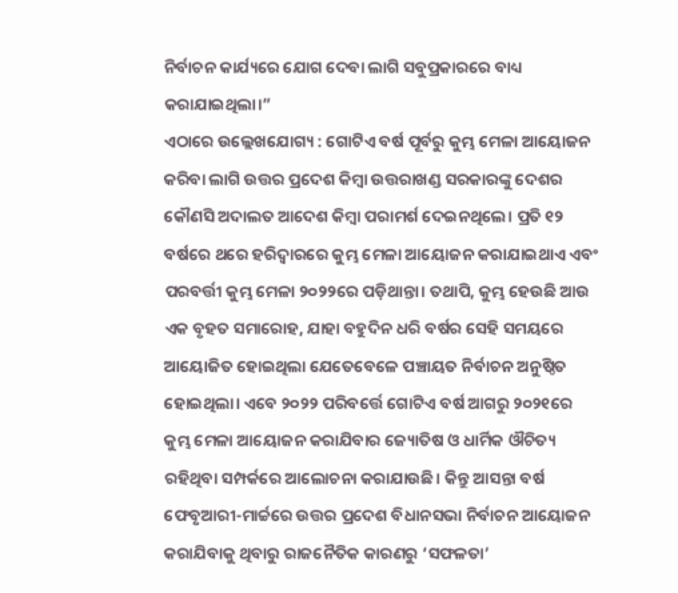ନିର୍ବାଚନ କାର୍ଯ୍ୟରେ ଯୋଗ ଦେବା ଲାଗି ସବୁପ୍ରକାରରେ ବାଧ୍ୟ କରାଯାଇଥିଲା।”
ଏଠାରେ ଉଲ୍ଲେଖଯୋଗ୍ୟ : ଗୋଟିଏ ବର୍ଷ ପୂର୍ବରୁ କୁମ୍ଭ ମେଳା ଆୟୋଜନ କରିବା ଲାଗି ଉତ୍ତର ପ୍ରଦେଶ କିମ୍ବା ଉତ୍ତରାଖଣ୍ଡ ସରକାରଙ୍କୁ ଦେଶର କୌଣସି ଅଦାଲତ ଆଦେଶ କିମ୍ବା ପରାମର୍ଶ ଦେଇନଥିଲେ। ପ୍ରତି ୧୨ ବର୍ଷରେ ଥରେ ହରିଦ୍ୱାରରେ କୁମ୍ଭ ମେଳା ଆୟୋଜନ କରାଯାଇଥାଏ ଏବଂ ପରବର୍ତ୍ତୀ କୁମ୍ଭ ମେଳା ୨୦୨୨ରେ ପଡ଼ିଥାନ୍ତା। ତଥାପି, କୁମ୍ଭ ହେଉଛି ଆଉ ଏକ ବୃହତ ସମାରୋହ, ଯାହା ବହୁଦିନ ଧରି ବର୍ଷର ସେହି ସମୟରେ ଆୟୋଜିତ ହୋଇଥିଲା ଯେତେବେଳେ ପଞ୍ଚାୟତ ନିର୍ବାଚନ ଅନୁଷ୍ଠିତ ହୋଇଥିଲା। ଏବେ ୨୦୨୨ ପରିବର୍ତ୍ତେ ଗୋଟିଏ ବର୍ଷ ଆଗରୁ ୨୦୨୧ରେ କୁମ୍ଭ ମେଳା ଆୟୋଜନ କରାଯିବାର ଜ୍ୟୋତିଷ ଓ ଧାର୍ମିକ ଔଚିତ୍ୟ ରହିଥିବା ସମ୍ପର୍କରେ ଆଲୋଚନା କରାଯାଉଛି। କିନ୍ତୁ ଆସନ୍ତା ବର୍ଷ ଫେବୃଆରୀ-ମାର୍ଚ୍ଚରେ ଉତ୍ତର ପ୍ରଦେଶ ବିଧାନସଭା ନିର୍ବାଚନ ଆୟୋଜନ କରାଯିବାକୁ ଥିବାରୁ ରାଜନୈତିକ କାରଣରୁ ‘ସଫଳତା’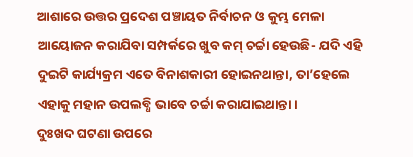ଆଶାରେ ଉତ୍ତର ପ୍ରଦେଶ ପଞ୍ଚାୟତ ନିର୍ବାଚନ ଓ କୁମ୍ଭ ମେଳା ଆୟୋଜନ କରାଯିବା ସମ୍ପର୍କରେ ଖୁବ କମ୍ ଚର୍ଚ୍ଚା ହେଉଛି- ଯଦି ଏହି ଦୁଇଟି କାର୍ଯ୍ୟକ୍ରମ ଏତେ ବିନାଶକାରୀ ହୋଇନଥାନ୍ତା, ତା’ହେଲେ ଏହାକୁ ମହାନ ଉପଲବ୍ଧି ଭାବେ ଚର୍ଚ୍ଚା କରାଯାଇଥାନ୍ତା।
ଦୁଃଖଦ ଘଟଣା ଉପରେ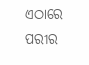ଏଠାରେ ପରୀର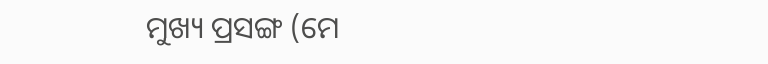ମୁଖ୍ୟ ପ୍ରସଙ୍ଗ (ମେ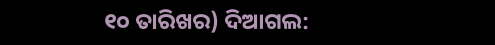୧୦ ତାରିଖର) ଦିଆଗଲ: